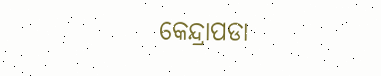କେନ୍ଦ୍ରାପଡା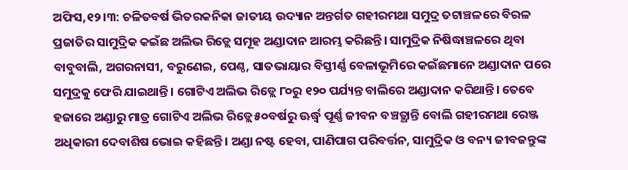ଅଫିସ,୧୨।୩: ଚଳିତବର୍ଷ ଭିତରକନିକା ଜାତୀୟ ଉଦ୍ୟାନ ଅନ୍ତର୍ଗତ ଗହୀରମଥା ସମୁଦ୍ର ତଟାଞ୍ଚଳରେ ବିରଳ ପ୍ରଜାତିର ସାମୁଦ୍ରିକ କଇଁଛ ଅଲିଭ ରିଡ୍ଲେ ସମୂହ ଅଣ୍ଡାଦାନ ଆରମ୍ଭ କରିଛନ୍ତି। ସାମୁଦ୍ରିକ ନିଷିଦ୍ଧାଞ୍ଚଳରେ ଥିବା ବାବୁବାଲି, ଅଗରନାସୀ, ବରୁଣେଇ, ପେଣ୍ଠ, ସାତଭାୟାର ବିସ୍ତୀର୍ଣ୍ଣ ବେଳାଭୂମିରେ କଇଁଛମାନେ ଅଣ୍ଡାଦାନ ପରେ ସମୁଦ୍ରକୁ ଫେରି ଯାଇଥାନ୍ତି। ଗୋଟିଏ ଅଲିଭ ରିଡ୍ଲେ ୮୦ରୁ ୧୨୦ ପର୍ଯ୍ୟନ୍ତ ବାଲିରେ ଅଣ୍ଡାଦାନ କରିଥାନ୍ତି। ତେବେ ହଜାରେ ଅଣ୍ଡାରୁ ମାତ୍ର ଗୋଟିଏ ଅଲିଭ ରିଡ୍ଲେ ୫୦ବର୍ଷରୁ ଊର୍ଦ୍ଧ୍ୱ ପୂର୍ଣ୍ଣ ଜୀବନ ବଞ୍ଚତ୍ଥାନ୍ତି ବୋଲି ଗହୀରମଥା ରେଞ୍ଜ ଅଧିକାରୀ ଦେବାଶିଷ ଭୋଇ କହିଛନ୍ତି। ଅଣ୍ଡା ନଷ୍ଟ ହେବା, ପାଣିପାଗ ପରିବର୍ତ୍ତନ, ସାମୁଦ୍ରିକ ଓ ବନ୍ୟ ଜୀବଜନ୍ତୁଙ୍କ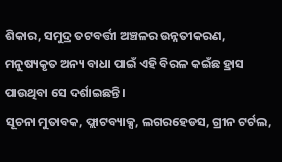ଶିକାର, ସମୁଦ୍ର ତଟବର୍ତ୍ତୀ ଅଞ୍ଚଳର ଉନ୍ନତୀକରଣ, ମନୁଷ୍ୟକୃତ ଅନ୍ୟ ବାଧା ପାଇଁ ଏହି ବିରଳ କଇଁଛ ହ୍ରାସ ପାଉଥିବା ସେ ଦର୍ଶାଇଛନ୍ତି।
ସୂଚନା ମୁତାବକ, ଫ୍ଲାଟବ୍ୟାକ୍ସ, ଲଗରହେଡସ, ଗ୍ରୀନ ଟର୍ଟଲ,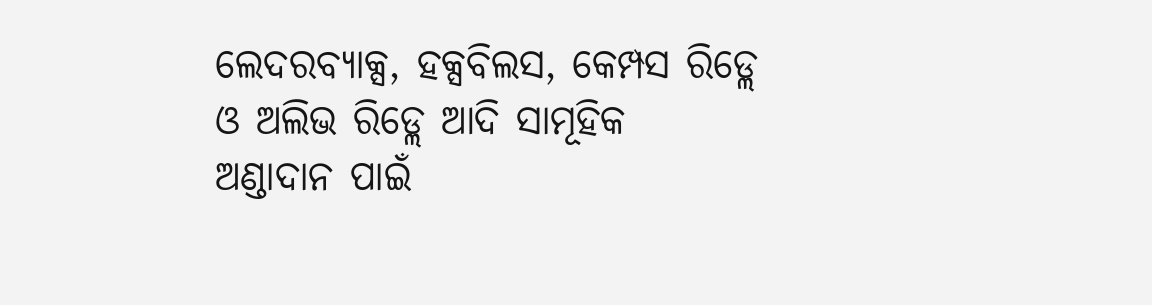ଲେଦରବ୍ୟାକ୍ସ, ହକ୍ସବିଲସ, କେମ୍ପସ ରିଡ୍ଲେ ଓ ଅଲିଭ ରିଡ୍ଲେ ଆଦି ସାମୂହିକ ଅଣ୍ଡାଦାନ ପାଇଁ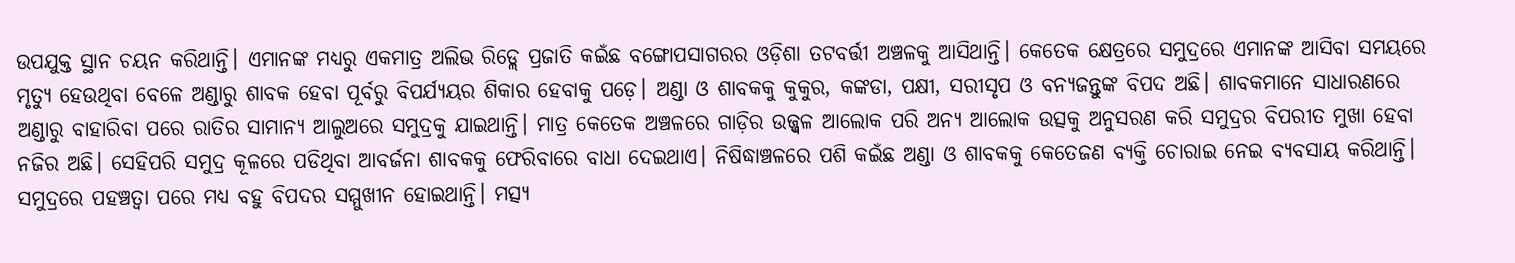ଉପଯୁକ୍ତ ସ୍ଥାନ ଚୟନ କରିଥାନ୍ତି। ଏମାନଙ୍କ ମଧ୍ୟରୁ ଏକମାତ୍ର ଅଲିଭ ରିଡ୍ଲେ ପ୍ରଜାତି କଇଁଛ ବଙ୍ଗୋପସାଗରର ଓଡ଼ିଶା ତଟବର୍ତ୍ତୀ ଅଞ୍ଚଳକୁ ଆସିଥାନ୍ତି। କେତେକ କ୍ଷେତ୍ରରେ ସମୁଦ୍ରରେ ଏମାନଙ୍କ ଆସିବା ସମୟରେ ମୃତ୍ୟୁ ହେଉଥିବା ବେଳେ ଅଣ୍ଡାରୁ ଶାବକ ହେବା ପୂର୍ବରୁ ବିପର୍ଯ୍ୟୟର ଶିକାର ହେବାକୁ ପଡ଼େ। ଅଣ୍ଡା ଓ ଶାବକକୁ କୁକୁର, କଙ୍କଡା, ପକ୍ଷୀ, ସରୀସୃପ ଓ ବନ୍ୟଜନ୍ତୁଙ୍କ ବିପଦ ଅଛି। ଶାବକମାନେ ସାଧାରଣରେ ଅଣ୍ଡାରୁ ବାହାରିବା ପରେ ରାତିର ସାମାନ୍ୟ ଆଲୁଅରେ ସମୁଦ୍ରକୁ ଯାଇଥାନ୍ତି। ମାତ୍ର କେତେକ ଅଞ୍ଚଳରେ ଗାଡ଼ିର ଉଜ୍ଜ୍ୱଳ ଆଲୋକ ପରି ଅନ୍ୟ ଆଲୋକ ଉତ୍ସକୁ ଅନୁସରଣ କରି ସମୁଦ୍ରର ବିପରୀତ ମୁଖା ହେବା ନଜିର ଅଛି। ସେହିପରି ସମୁଦ୍ର କୂଳରେ ପଡିଥିବା ଆବର୍ଜନା ଶାବକକୁ ଫେରିବାରେ ବାଧା ଦେଇଥାଏ। ନିଷିଦ୍ଧାଞ୍ଚଳରେ ପଶି କଇଁଛ ଅଣ୍ଡା ଓ ଶାବକକୁ କେତେଜଣ ବ୍ୟକ୍ତି ଚୋରାଇ ନେଇ ବ୍ୟବସାୟ କରିଥାନ୍ତି। ସମୁଦ୍ରରେ ପହଞ୍ଚତ୍ବା ପରେ ମଧ୍ୟ ବହୁ ବିପଦର ସମ୍ମୁଖୀନ ହୋଇଥାନ୍ତି। ମତ୍ସ୍ୟ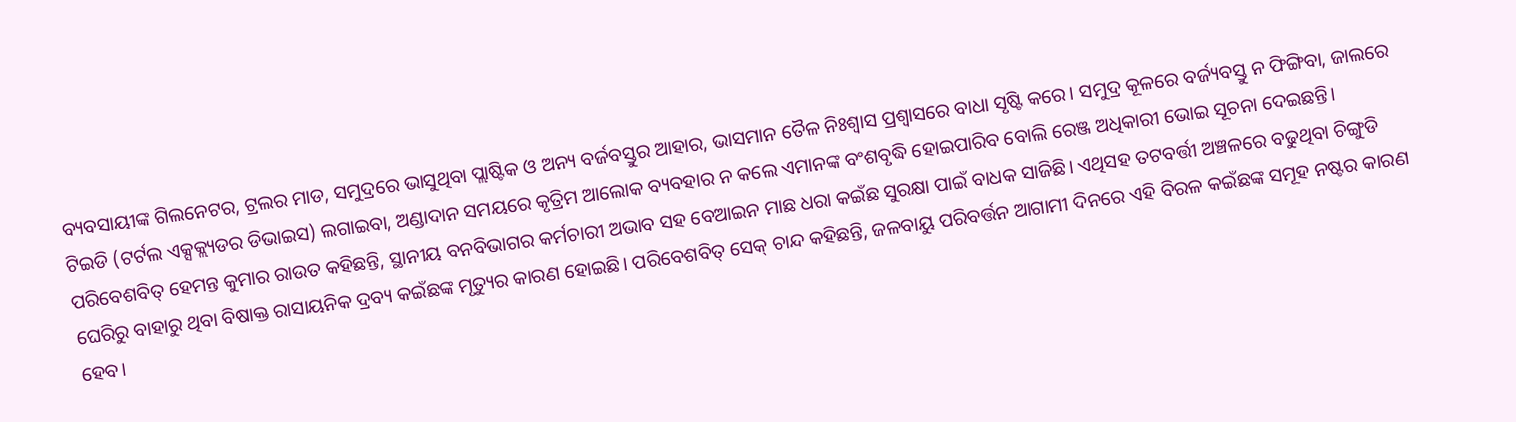ବ୍ୟବସାୟୀଙ୍କ ଗିଲନେଟର, ଟ୍ରଲର ମାଡ, ସମୁଦ୍ରରେ ଭାସୁଥିବା ପ୍ଲାଷ୍ଟିକ ଓ ଅନ୍ୟ ବର୍ଜବସ୍ତୁର ଆହାର, ଭାସମାନ ତୈଳ ନିଃଶ୍ୱାସ ପ୍ରଶ୍ୱାସରେ ବାଧା ସୃଷ୍ଟି କରେ। ସମୁଦ୍ର କୂଳରେ ବର୍ଜ୍ୟବସ୍ତୁ ନ ଫିଙ୍ଗିବା, ଜାଲରେ ଟିଇଡି (ଟର୍ଟଲ ଏକ୍ସକ୍ଲ୍ୟଡର ଡିଭାଇସ) ଲଗାଇବା, ଅଣ୍ଡାଦାନ ସମୟରେ କୃତ୍ରିମ ଆଲୋକ ବ୍ୟବହାର ନ କଲେ ଏମାନଙ୍କ ବଂଶବୃଦ୍ଧି ହୋଇପାରିବ ବୋଲି ରେଞ୍ଜ ଅଧିକାରୀ ଭୋଇ ସୂଚନା ଦେଇଛନ୍ତି। ପରିବେଶବିତ୍ ହେମନ୍ତ କୁମାର ରାଉତ କହିଛନ୍ତି, ସ୍ଥାନୀୟ ବନବିଭାଗର କର୍ମଚାରୀ ଅଭାବ ସହ ବେଆଇନ ମାଛ ଧରା କଇଁଛ ସୁରକ୍ଷା ପାଇଁ ବାଧକ ସାଜିଛି। ଏଥିସହ ତଟବର୍ତ୍ତୀ ଅଞ୍ଚଳରେ ବଢୁଥିବା ଚିଙ୍ଗୁଡି ଘେରିରୁ ବାହାରୁ ଥିବା ବିଷାକ୍ତ ରାସାୟନିକ ଦ୍ରବ୍ୟ କଇଁଛଙ୍କ ମୃତ୍ୟୁର କାରଣ ହୋଇଛି। ପରିବେଶବିତ୍ ସେକ୍ ଚାନ୍ଦ କହିଛନ୍ତି, ଜଳବାୟୁ ପରିବର୍ତ୍ତନ ଆଗାମୀ ଦିନରେ ଏହି ବିରଳ କଇଁଛଙ୍କ ସମୂହ ନଷ୍ଟର କାରଣ ହେବ।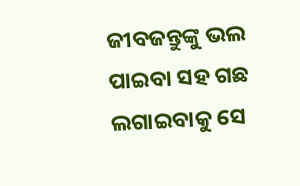ଜୀବଜନ୍ତୁଙ୍କୁ ଭଲ ପାଇବା ସହ ଗଛ ଲଗାଇବାକୁ ସେ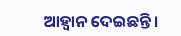ଆହ୍ବାନ ଦେଇଛନ୍ତି।